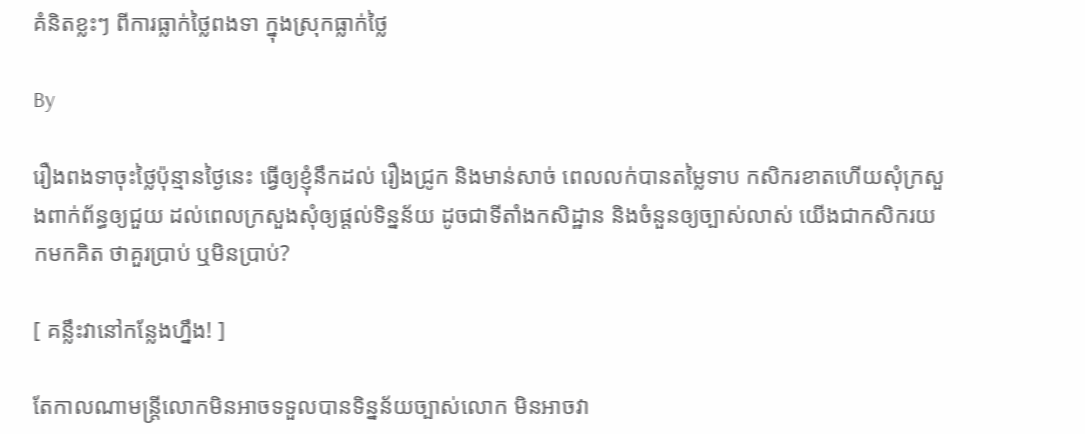គំនិតខ្លះៗ ពីការធ្លាក់ថ្លៃពងទា ក្នុងស្រុកធ្លាក់ថ្លៃ

By

រឿងពងទាចុះថ្លៃប៉ុន្មានថ្ងៃនេះ ធ្វើឲ្យខ្ញុំនឹកដល់ រឿងជ្រូក និងមាន់សាច់ ពេលលក់បានតម្លៃទាប កសិករខាតហើយសុំក្រសួងពាក់ព័ន្ធឲ្យជួយ ដល់ពេលក្រសួងសុំឲ្យផ្តល់ទិន្នន័យ ដូចជាទីតាំងកសិដ្ឋាន និងចំនួនឲ្យច្បាស់លាស់ យើងជាកសិករយកមកគិត ថាគួរប្រាប់ ឬមិនប្រាប់?

[ គន្លឹះវានៅកន្លែងហ្នឹង! ]

តែកាលណាមន្ត្រីលោកមិនអាចទទួលបានទិន្នន័យច្បាស់លោក មិនអាចវា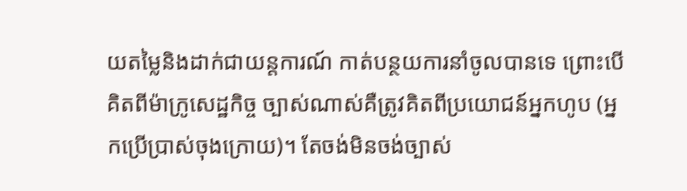យតម្លៃនិងដាក់ជាយន្តការណ៍ កាត់បន្ថយការនាំចូលបានទេ ព្រោះបើគិតពីម៉ាក្រូសេដ្ឋកិច្ច ច្បាស់ណាស់គឺត្រូវគិតពីប្រយោជន៍អ្នកហូប (អ្នកប្រើប្រាស់ចុងក្រោយ)។ តែចង់មិនចង់ច្បាស់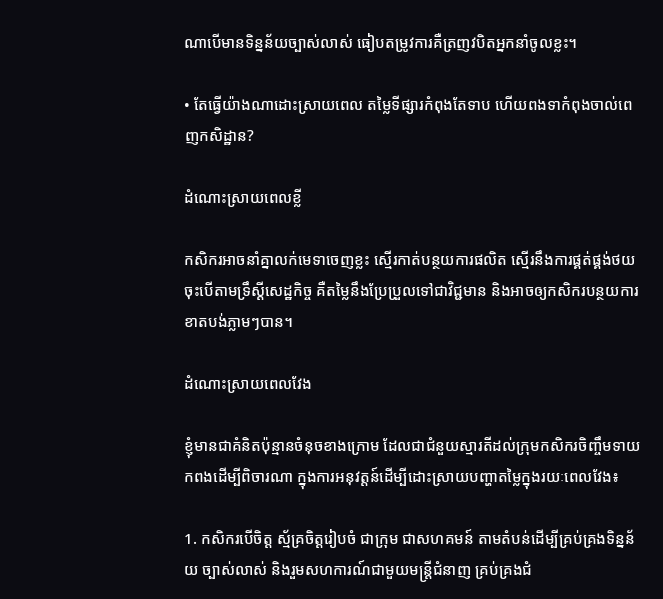ណាបើមានទិន្នន័យច្បាស់លាស់ ធៀបតម្រូវការគឺត្រញវបិតអ្នកនាំចូលខ្លះ។

• តែធ្វើយ៉ាងណាដោះស្រាយពេល តម្លៃទីផ្សារកំពុងតែទាប ហើយពងទាកំពុងចាល់ពេញកសិដ្ឋាន?

ដំណោះស្រាយពេលខ្លី

កសិករអាចនាំគ្នាលក់មេទាចេញខ្លះ ស្មើរកាត់បន្ថយការផលិត ស្មើរនឹងការផ្គត់ផ្គង់ថយចុះបើតាមទ្រឹស្តីសេដ្ឋកិច្ច គឺតម្លៃនឹងប្រែប្រួលទៅជាវិជ្ជមាន និងអាចឲ្យកសិករបន្ថយការខាតបង់ភ្លាមៗបាន។

ដំណោះស្រាយពេលវែង

ខ្ញុំមានជាគំនិតប៉ុន្មានចំនុចខាងក្រោម ដែលជាជំនួយស្មារតីដល់ក្រុមកសិករចិញ្ចឹមទាយកពងដើម្បីពិចារណា ក្នុងការអនុវត្តន៍ដើម្បីដោះស្រាយបញ្ហាតម្លៃក្នុងរយៈពេលវែង៖

1. កសិករបើចិត្ត ស្ម័គ្រចិត្តរៀបចំ ជាក្រុម ជាសហគមន៍ តាមតំបន់ដើម្បីគ្រប់គ្រងទិន្នន័យ ច្បាស់លាស់ និងរួមសហការណ៍ជាមួយមន្ត្រីជំនាញ គ្រប់គ្រងជំ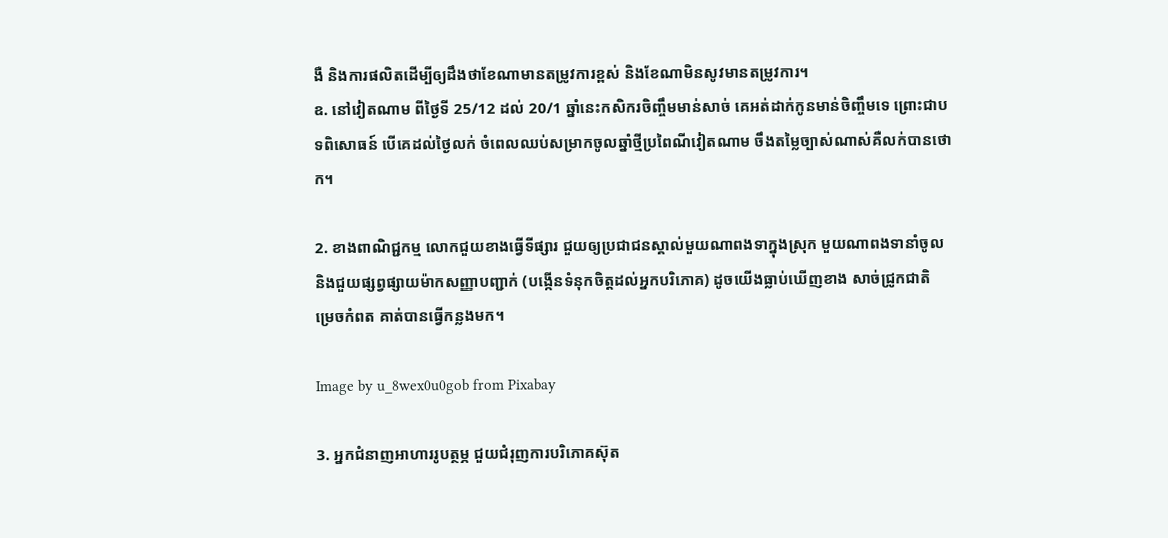ងឺ និងការផលិតដើម្បីឲ្យដឹងថាខែណាមានតម្រូវការខ្ពស់ និងខែណាមិនសូវមានតម្រូវការ។
ឧ. នៅវៀតណាម ពីថ្ងៃទី 25/12 ដល់ 20/1 ឆ្នាំនេះកសិករចិញ្ចឹមមាន់សាច់ គេអត់ដាក់កូនមាន់ចិញ្ចឹមទេ ព្រោះជាបទពិសោធន៍ បើគេដល់ថ្ងៃលក់ ចំពេលឈប់សម្រាកចូលឆ្នាំថ្មីប្រពៃណីវៀតណាម ចឹងតម្លៃច្បាស់ណាស់គឺលក់បានថោក។

2. ខាងពាណិជ្ជកម្ម លោកជួយខាងធ្វើទីផ្សារ ជួយឲ្យប្រជាជនស្គាល់មួយណាពងទាក្នុងស្រុក មួយណាពងទានាំចូល និងជួយផ្សព្វផ្សាយម៉ាកសញ្ញាបញ្ជាក់ (បង្កើនទំនុកចិត្តដល់អ្នកបរិភោគ) ដូចយើងធ្លាប់ឃើញខាង សាច់ជ្រូកជាតិ ម្រេចកំពត គាត់បានធ្វើកន្លងមក។

Image by u_8wex0u0gob from Pixabay

3. អ្នកជំនាញអាហាររូបត្ថម្ភ ជួយជំរុញការបរិភោគស៊ុត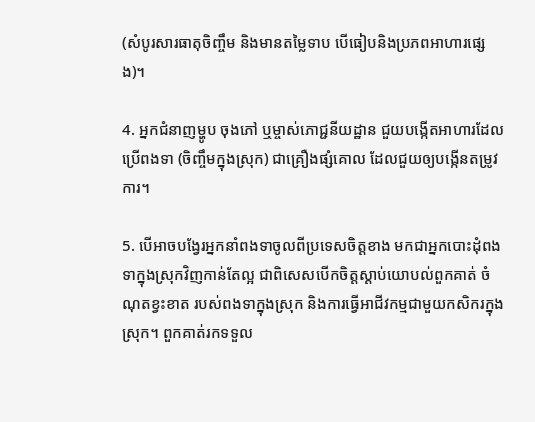(សំបូរសារធាតុចិញ្ចឹម និងមានតម្លៃទាប បើធៀបនិងប្រភពអាហារផ្សេង)។

4. អ្នកជំនាញម្ហូប ចុងភៅ ឬម្ចាស់ភោជ្ជនីយដ្ឋាន ជួយបង្កើតអាហារដែលប្រើពងទា (ចិញ្ចឹមក្នុងស្រុក) ជាគ្រឿងផ្សំគោល ដែលជួយឲ្យបង្កើនតម្រូវការ។

5. បើអាចបង្វែរអ្នកនាំពងទាចូលពីប្រទេសចិត្តខាង មកជាអ្នកបោះដុំពងទាក្នុងស្រុកវិញកាន់តែល្អ ជាពិសេសបើកចិត្តស្តាប់យោបល់ពួកគាត់ ចំណុតខ្វះខាត របស់ពងទាក្នុងស្រុក និងការធ្វើអាជីវកម្មជាមួយកសិករក្នុងស្រុក។ ពួកគាត់រកទទួល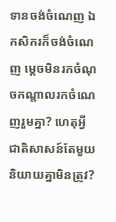ទានចង់ចំណេញ ឯកសិករក៏ចង់ចំណេញ ម្តេចមិនរកចំណុចកណ្តាលរកចំណេញរួមគ្នា? ហេតុអ្វីជាតិសាសន៍តែមួយនិយាយគ្នាមិនត្រូវ?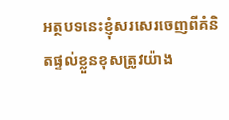អត្ថបទនេះខ្ញុំសរសេរចេញពីគំនិតផ្ទល់ខ្លួនខុសត្រូវយ៉ាង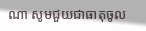ណា សូមជួយជាធាតុចូល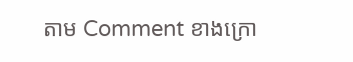តាម Comment ខាងក្រោ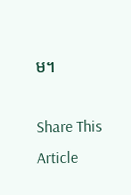ម។

Share This Article